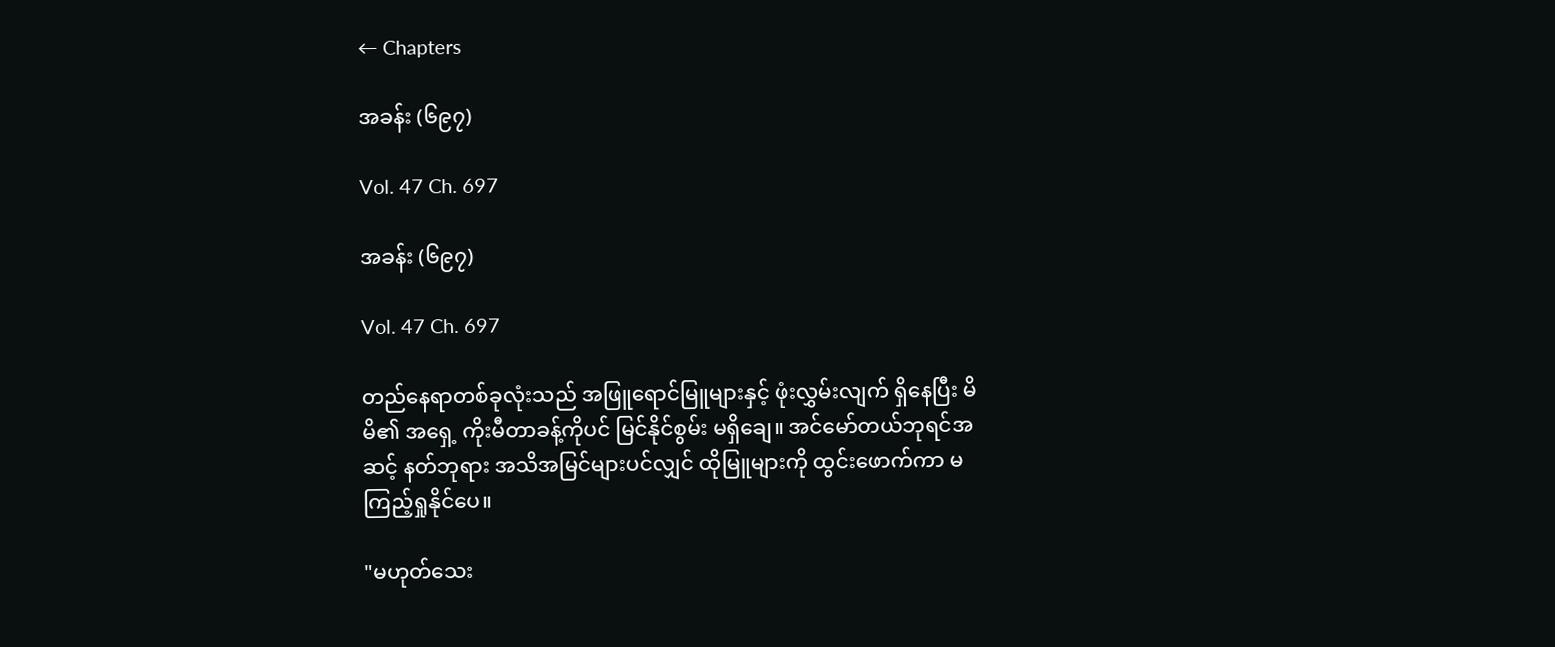← Chapters

အခန်း (၆၉၇)

Vol. 47 Ch. 697

အခန်း (၆၉၇)

Vol. 47 Ch. 697

တည်နေရာတစ်ခုလုံးသည် အဖြူရောင်မြူများနှင့် ဖုံးလွှမ်းလျက် ရှိနေပြီး မိမိ၏ အရှေ့ ကိုးမီတာခန့်ကိုပင် မြင်နိုင်စွမ်း မရှိချေ။ အင်မော်တယ်ဘုရင်အဆင့် နတ်ဘုရား အသိအမြင်များပင်လျှင် ထိုမြူများကို ထွင်းဖောက်ကာ မကြည့်ရှုနိုင်ပေ။

"မဟုတ်သေး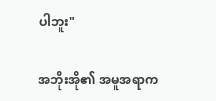ပါဘူး"

အဘိုးအို၏ အမူအရာက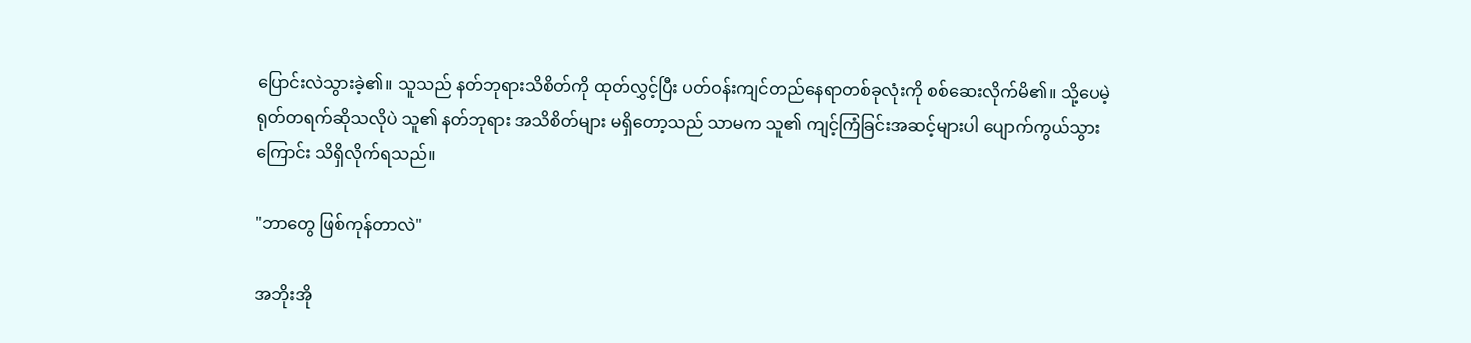ပြောင်းလဲသွားခဲ့၏။ သူသည် နတ်ဘုရားသိစိတ်ကို ထုတ်လွှင့်ပြီး ပတ်ဝန်းကျင်တည်နေရာတစ်ခုလုံးကို စစ်ဆေးလိုက်မိ၏။ သို့ပေမဲ့ ရုတ်တရက်ဆိုသလိုပဲ သူ၏ နတ်ဘုရား အသိစိတ်များ မရှိတော့သည် သာမက သူ၏ ကျင့်ကြံခြင်းအဆင့်များပါ ပျောက်ကွယ်သွားကြောင်း သိရှိလိုက်ရသည်။

"ဘာတွေ ဖြစ်ကုန်တာလဲ"

အဘိုးအို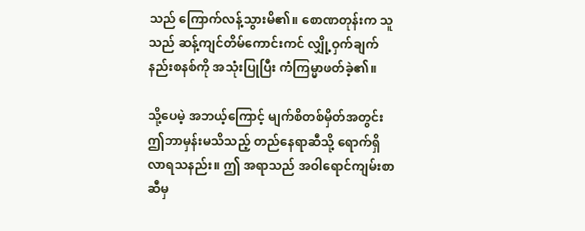သည် ကြောက်လန့်သွားမိ၏။ စောဏတုန်းက သူသည် ဆန့်ကျင်တိမ်ကောင်းကင် လျှို့ဝှက်ချက်နည်းစနစ်ကို အသုံးပြုပြီး ကံကြမ္မာဖတ်ခဲ့၏။

သို့ပေမဲ့ အဘယ့်ကြောင့် မျက်စိတစ်မှိတ်အတွင်း ဤဘာမှန်းမသိသည့် တည်နေရာဆီသို့ ရောက်ရှိ လာရသနည်း။ ဤ အရာသည် အဝါရောင်ကျမ်းစာဆီမှ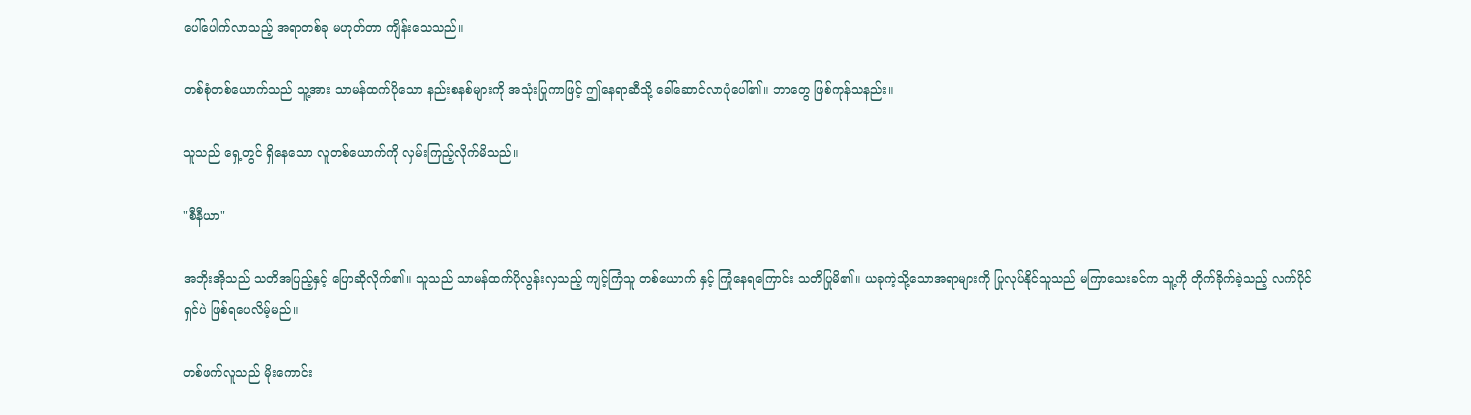ပေါ်ပေါက်လာသည့် အရာတစ်ခု မဟုတ်တာ ကျိန်းသေသည်။

တစ်စုံတစ်ယောက်သည် သူ့အား သာမန်ထက်ပိုသော နည်းစနစ်များကို အသုံးပြုကာဖြင့် ဤနေရာဆီသို့ ခေါ်ဆောင်လာပုံပေါ်၏။ ဘာတွေ ဖြစ်ကုန်သနည်း။

သူသည် ရှေ့တွင် ရှိနေသော လူတစ်ယောက်ကို လှမ်းကြည့်လိုက်မိသည်။

"စီနီယာ"

အဘိုးအိုသည် သတိအပြည့်နှင့် ပြောဆိုလိုက်၏။ သူသည် သာမန်ထက်ပိုလွန်းလှသည့် ကျင့်ကြံသူ တစ်ယောက် နှင့် ကြုံနေရကြောင်း သတိပြုမိ၏။ ယခုကဲ့သို့သောအရာများကို ပြုလုပ်နိုင်သူသည် မကြာသေးခင်က သူ့ကို တိုက်ခိုက်ခဲ့သည့် လက်ပိုင်ရှင်ပဲ ဖြစ်ရပေလိမ့်မည်။

တစ်ဖက်လူသည် မိုးကောင်း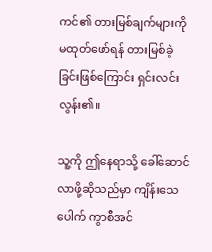ကင်၏ တားမြစ်ချက်များကို မထုတ်ဖော်ရန် တားမြစ်ခဲ့ခြင်းဖြစ်ကြောင်း ရှင်းလင်းလွန်း၏။

သူ့ကို ဤနေရာသို့ ခေါ်ဆောင်လာဖို့ဆိုသည်မှာ ကျိန်းသေပေါက် ကွာစီအင်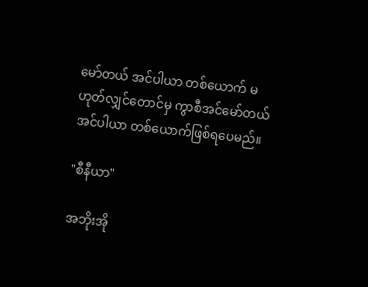မော်တယ် အင်ပါယာ တစ်ယောက် မဟုတ်လျှင်တောင်မှ ကွာစီအင်မော်တယ် အင်ပါယာ တစ်ယောက်ဖြစ်ရပေမည်။

"စီနီယာ"

အဘိုးအို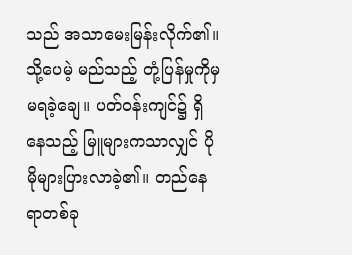သည် အသာမေးမြန်းလိုက်၏။ သို့ပေမဲ့ မည်သည့် တုံ့ပြန်မှုကိုမှ မရခဲ့ချေ။ ပတ်ဝန်းကျင်၌ ရှိနေသည့် မြူများကသာလျှင် ပိုမိုများပြားလာခဲ့၏။ တည်နေရာတစ်ခု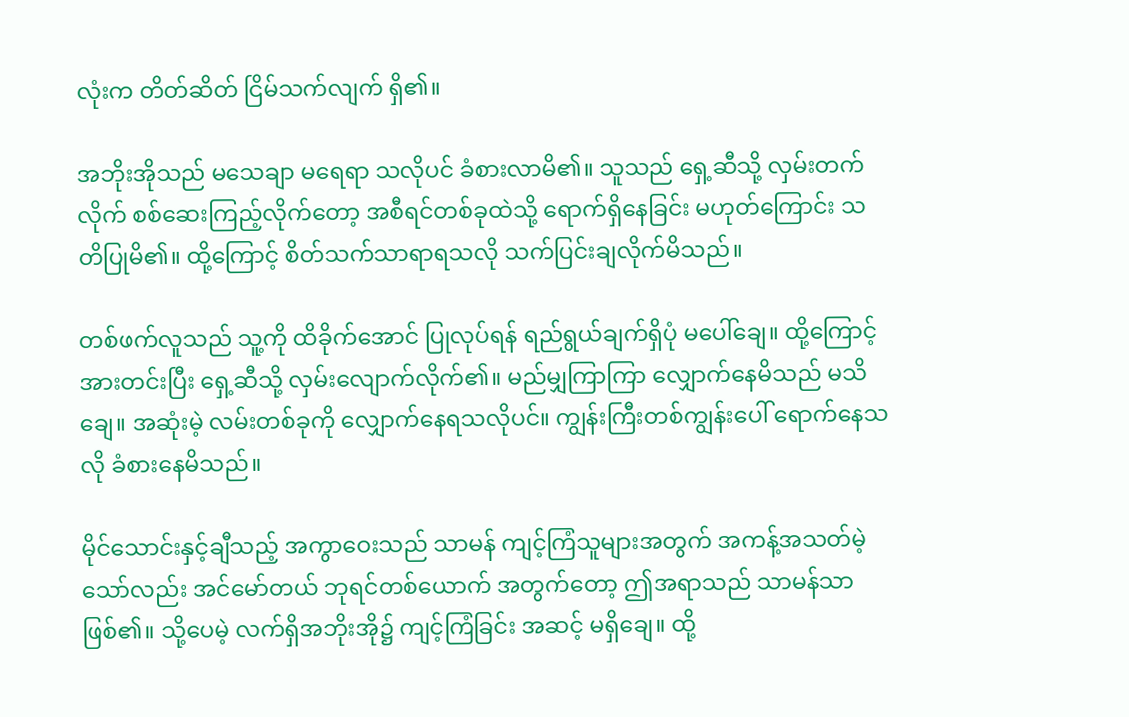လုံးက တိတ်ဆိတ် ငြိမ်သက်လျက် ရှိ၏။

အဘိုးအိုသည် မသေချာ မရေရာ သလိုပင် ခံစားလာမိ၏။ သူသည် ရှေ့ဆီသို့ လှမ်းတက်လိုက် စစ်ဆေးကြည့်လိုက်တော့ အစီရင်တစ်ခုထဲသို့ ရောက်ရှိနေခြင်း မဟုတ်ကြောင်း သတိပြုမိ၏။ ထို့ကြောင့် စိတ်သက်သာရာရသလို သက်ပြင်းချလိုက်မိသည်။

တစ်ဖက်လူသည် သူ့ကို ထိခိုက်အောင် ပြုလုပ်ရန် ရည်ရွယ်ချက်ရှိပုံ မပေါ်ချေ။ ထို့ကြောင့် အားတင်းပြီး ရှေ့ဆီသို့ လှမ်းလျောက်လိုက်၏။ မည်မျှကြာကြာ လျှောက်နေမိသည် မသိချေ။ အဆုံးမဲ့ လမ်းတစ်ခုကို လျှောက်နေရသလိုပင်။ ကျွန်းကြီးတစ်ကျွန်းပေါ် ရောက်နေသလို ခံစားနေမိသည်။

မိုင်သောင်းနှင့်ချီသည့် အကွာဝေးသည် သာမန် ကျင့်ကြံသူများအတွက် အကန့်အသတ်မဲ့သော်လည်း အင်မော်တယ် ဘုရင်တစ်ယောက် အတွက်တော့ ဤအရာသည် သာမန်သာဖြစ်၏။ သို့ပေမဲ့ လက်ရှိအဘိုးအို၌ ကျင့်ကြံခြင်း အဆင့် မရှိချေ။ ထို့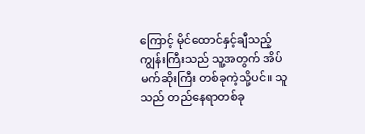ကြောင့် မိုင်ထောင်နှင့်ချီသည့် ကျွန်းကြီးသည် သူ့အတွက် အိပ်မက်ဆိုးကြီး တစ်ခုကဲ့သို့ပင်။ သူသည် တည်နေရာတစ်ခု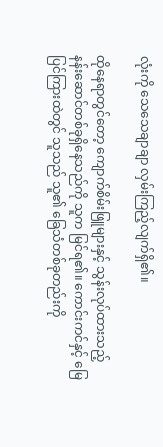လုံးကို သေသေချာချာ လှမ်းကြည့်လျက်ရှိ၏။

ထိုနေရာတွင်တော့ ကျောက်စိမ်းဖြူများနှင့် သွန်းလုပ်ထားသည့် နန်းဆောင်တစ်ခုရှိနေသည်ကို သူက မြင်ရ၏။ ကောင်းကင်နှင့် မြေပြင်ကြားထဲတွင် သူသည် သူ၏ ခြေသံတစ်ခုတည်းကို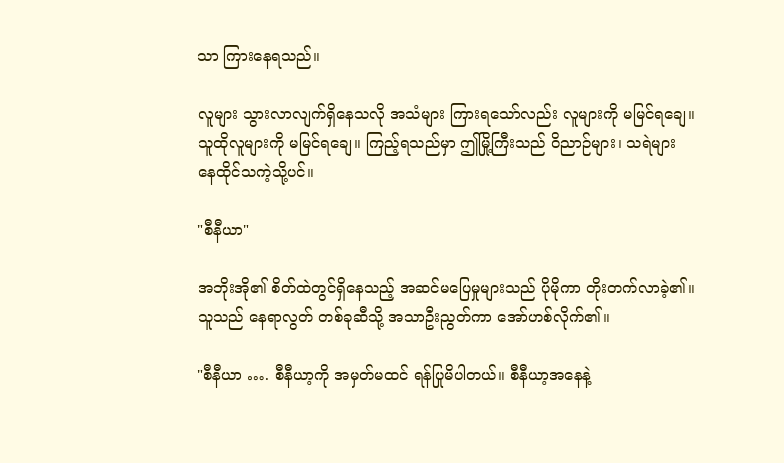သာ ကြားနေရသည်။

လူများ သွားလာလျက်ရှိနေသလို အသံများ ကြားရသော်လည်း လူများကို မမြင်ရချေ။ သူထိုလူများကို မမြင်ရချေ။ ကြည့်ရသည်မှာ ဤမြို့ကြီးသည် ဝိညာဉ်များ၊ သရဲများ နေထိုင်သကဲ့သို့ပင်။

"စီနီယာ"

အဘိုးအို၏ စိတ်ထဲတွင်ရှိနေသည့် အဆင်မပြေမှုများသည် ပိုမိုကာ တိုးတက်လာခဲ့၏။ သူသည် နေရာလွတ် တစ်ခုဆီသို့ အသာဦးညွတ်ကာ အော်ဟစ်လိုက်၏။

"စီနီယာ …. စီနီယာ့ကို အမှတ်မထင် ရန်ပြုမိပါတယ်။ စီနီယာ့အနေနဲ့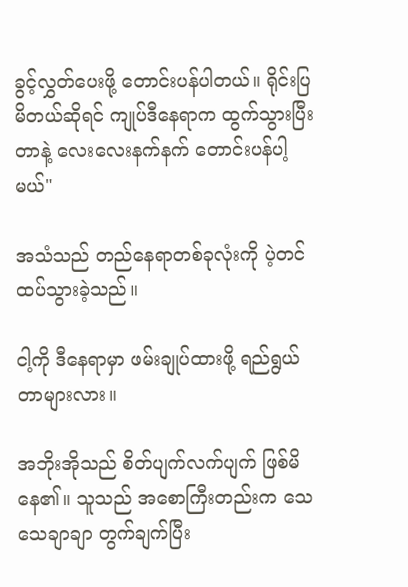ခွင့်လွှတ်ပေးဖို့ တောင်းပန်ပါတယ်။ ရိုင်းပြမိတယ်ဆိုရင် ကျုပ်ဒီနေရာက ထွက်သွားပြီးတာနဲ့ လေးလေးနက်နက် တောင်းပန်ပါ့မယ်"

အသံသည် တည်နေရာတစ်ခုလုံးကို ပဲ့တင်ထပ်သွားခဲ့သည်။

ငါ့ကို ဒီနေရာမှာ ဖမ်းချုပ်ထားဖို့ ရည်ရွယ်တာများလား။

အဘိုးအိုသည် စိတ်ပျက်လက်ပျက် ဖြစ်မိနေ၏။ သူသည် အစောကြီးတည်းက သေသေချာချာ တွက်ချက်ပြီး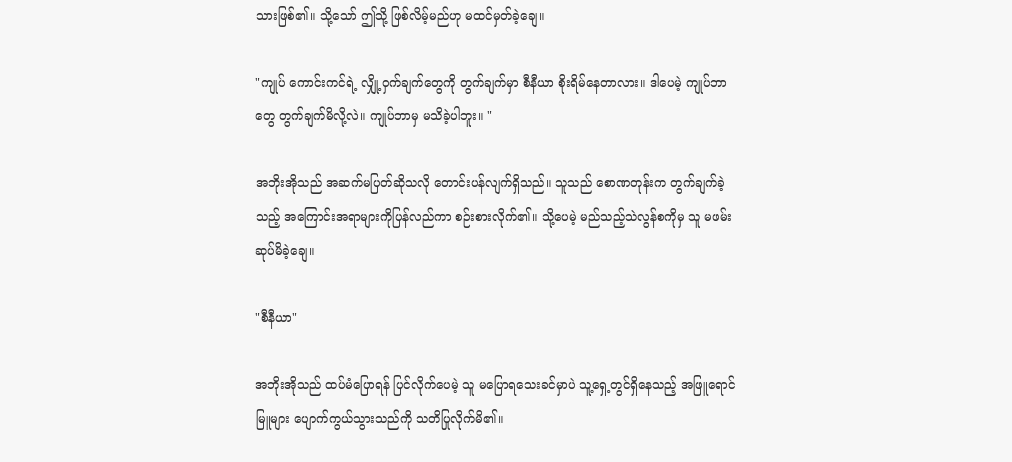သားဖြစ်၏။ သို့သော် ဤသို့ ဖြစ်လိမ့်မည်ဟု မထင်မှတ်ခဲ့ချေ။

"ကျုပ် ကောင်းကင်ရဲ့ လျှို့ဝှက်ချက်တွေကို တွက်ချက်မှာ စီနီယာ စိုးရိမ်နေတာလား။ ဒါပေမဲ့ ကျုပ်ဘာတွေ တွက်ချက်မိလို့လဲ။ ကျုပ်ဘာမှ မသိခဲ့ပါဘူး။ "

အဘိုးအိုသည် အဆက်မပြတ်ဆိုသလို တောင်းပန်လျက်ရှိသည်။ သူသည် စောဏတုန်းက တွက်ချက်ခဲ့သည့် အကြောင်းအရာများကိုပြန်လည်ကာ စဉ်းစားလိုက်၏။ သို့ပေမဲ့ မည်သည့်သဲလွန်စကိုမှ သူ မဖမ်းဆုပ်မိခဲ့ချေ။

"စီနီယာ"

အဘိုးအိုသည် ထပ်မံပြောရန် ပြင်လိုက်ပေမဲ့ သူ မပြောရသေးခင်မှာပဲ သူ့ရှေ့တွင်ရှိနေသည့် အဖြူရောင်မြူများ ပျောက်ကွယ်သွားသည်ကို သတိပြုလိုက်မိ၏။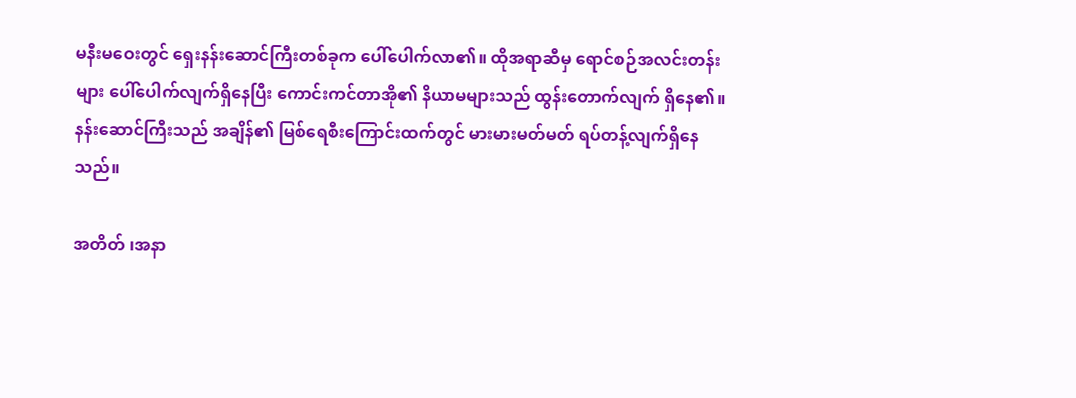မနီးမဝေးတွင် ရှေးနန်းဆောင်ကြီးတစ်ခုက ပေါ်ပေါက်လာ၏။ ထိုအရာဆီမှ ရောင်စဉ်အလင်းတန်းများ ပေါ်ပေါက်လျက်ရှိနေပြီး ကောင်းကင်တာအို၏ နိယာမများသည် ထွန်းတောက်လျက် ရှိနေ၏။ နန်းဆောင်ကြီးသည် အချိန်၏ မြစ်ရေစီးကြောင်းထက်တွင် မားမားမတ်မတ် ရပ်တန့်လျက်ရှိနေသည်။

အတိတ် ၊အနာ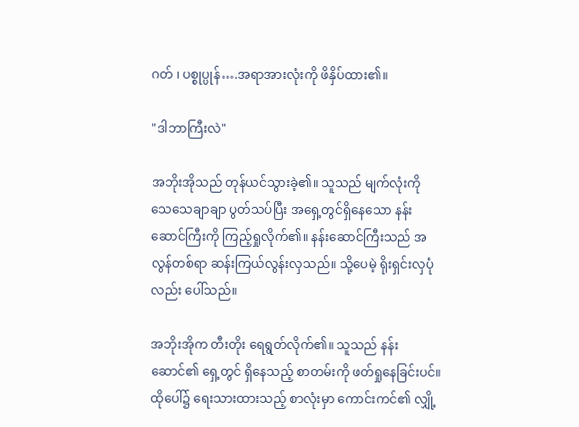ဂတ် ၊ ပစ္စုပ္ပုန်….အရာအားလုံးကို ဖိနှိပ်ထား၏။

"ဒါဘာကြီးလဲ"

အဘိုးအိုသည် တုန်ယင်သွားခဲ့၏။ သူသည် မျက်လုံးကို သေသေချာချာ ပွတ်သပ်ပြီး အရှေ့တွင်ရှိနေသော နန်းဆောင်ကြီးကို ကြည့်ရှုလိုက်၏။ နန်းဆောင်ကြီးသည် အလွန်တစ်ရာ ဆန်းကြယ်လွန်းလှသည်။ သို့ပေမဲ့ ရိုးရှင်းလှပုံလည်း ပေါ်သည်။

အဘိုးအိုက တီးတိုး ရေရွတ်လိုက်၏။ သူသည် နန်းဆောင်၏ ရှေ့တွင် ရှိနေသည့် စာတမ်းကို ဖတ်ရှုနေခြင်းပင်။ ထိုပေါ်၌ ရေးသားထားသည့် စာလုံးမှာ ကောင်းကင်၏ လျှို့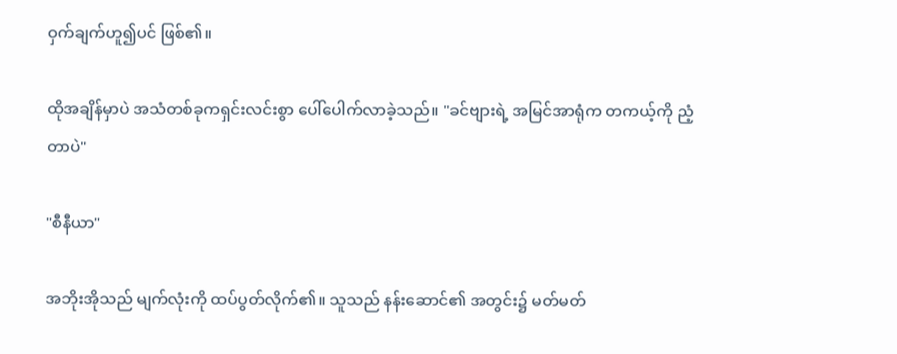ဝှက်ချက်ဟူ၍ပင် ဖြစ်၏။

ထိုအချိန်မှာပဲ အသံတစ်ခုကရှင်းလင်းစွာ ပေါ်ပေါက်လာခဲ့သည်။ "ခင်ဗျားရဲ့ အမြင်အာရုံက တကယ့်ကို ညံ့တာပဲ"

"စီနီယာ"

အဘိုးအိုသည် မျက်လုံးကို ထပ်ပွတ်လိုက်၏။ သူသည် နန်းဆောင်၏ အတွင်း၌ မတ်မတ်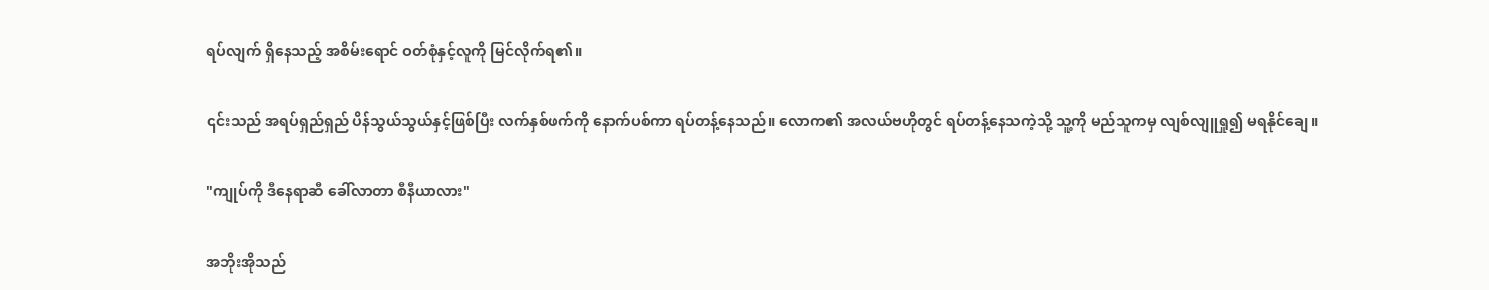ရပ်လျက် ရှိနေသည့် အစိမ်းရောင် ဝတ်စုံနှင့်လူကို မြင်လိုက်ရ၏။

၎င်းသည် အရပ်ရှည်ရှည် ပိန်သွယ်သွယ်နှင့်ဖြစ်ပြီး လက်နှစ်ဖက်ကို နောက်ပစ်ကာ ရပ်တန့်နေသည်။ လောက၏ အလယ်ဗဟိုတွင် ရပ်တန့်နေသကဲ့သို့ သူ့ကို မည်သူကမှ လျစ်လျူရှု၍ မရနိုင်ချေ။

"ကျုပ်ကို ဒီနေရာဆီ ခေါ်လာတာ စီနီယာလား"

အဘိုးအိုသည်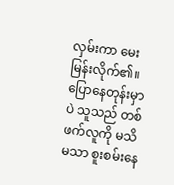လှမ်းကာ မေးမြန်းလိုက်၏။ ပြောနေတုန်းမှာပဲ သူသည် တစ်ဖက်လူကို မသိမသာ စူးစမ်းနေ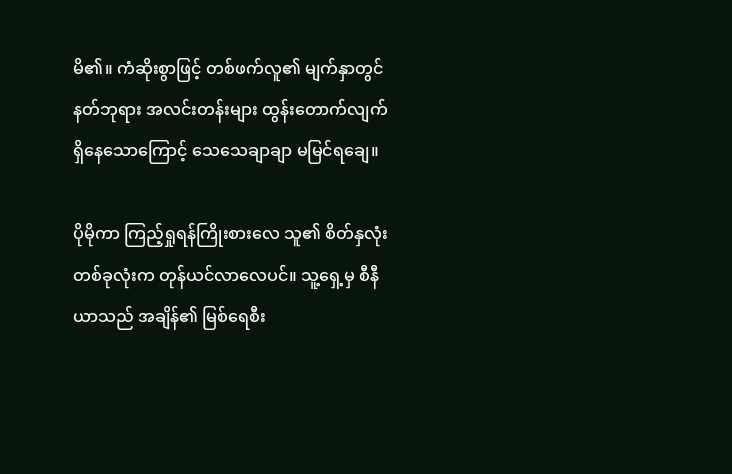မိ၏။ ကံဆိုးစွာဖြင့် တစ်ဖက်လူ၏ မျက်နှာတွင် နတ်ဘုရား အလင်းတန်းများ ထွန်းတောက်လျက် ရှိနေသောကြောင့် သေသေချာချာ မမြင်ရချေ။

ပိုမိုကာ ကြည့်ရှုရန်ကြိုးစားလေ သူ၏ စိတ်နှလုံး တစ်ခုလုံးက တုန်ယင်လာလေပင်။ သူ့ရှေ့မှ စီနီယာသည် အချိန်၏ မြစ်ရေစီး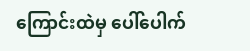ကြောင်းထဲမှ ပေါ်ပေါက်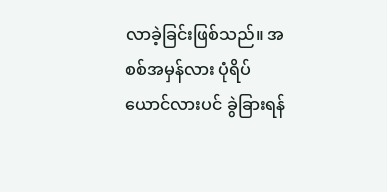လာခဲ့ခြင်းဖြစ်သည်။ အစစ်အမှန်လား ပုံရိပ်ယောင်လားပင် ခွဲခြားရန်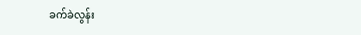ခက်ခဲလွန်း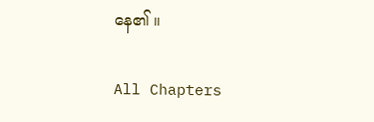နေ၏ ။

All Chapters